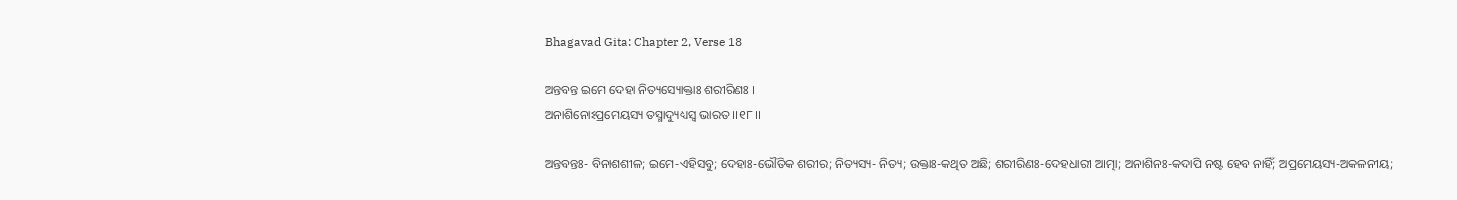Bhagavad Gita: Chapter 2, Verse 18

ଅନ୍ତବନ୍ତ ଇମେ ଦେହା ନିତ୍ୟସ୍ୟୋକ୍ତାଃ ଶରୀରିଣଃ ।
ଅନାଶିନୋଽପ୍ରମେୟସ୍ୟ ତସ୍ମାଦ୍ୟୁଧ୍ୟସ୍ୱ ଭାରତ ।।୧୮।।

ଅନ୍ତବନ୍ତଃ- ବିନାଶଶୀଳ; ଇମେ-ଏହିସବୁ; ଦେହାଃ-ଭୌତିକ ଶରୀର; ନିତ୍ୟସ୍ୟ- ନିତ୍ୟ; ଉକ୍ତାଃ-କଥିତ ଅଛି; ଶରୀରିଣଃ-ଦେହଧାରୀ ଆତ୍ମା; ଅନାଶିନଃ-କଦାପି ନଷ୍ଟ ହେବ ନାହିଁ; ଅପ୍ରମେୟସ୍ୟ-ଅକଳନୀୟ;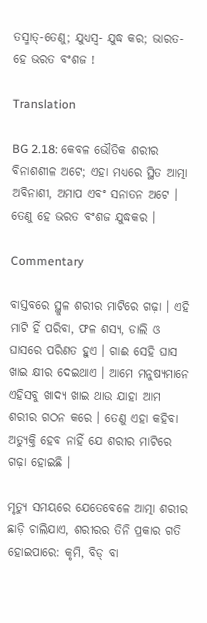ତସ୍ମାତ୍‌-ତେଣୁ; ଯୁଧ୍ୟସ୍ୱ- ଯୁଦ୍ଧ କର; ଭାରତ- ହେ ଭରତ ବଂଶଜ !

Translation

BG 2.18: କେବଳ ଭୌତିକ ଶରୀର ବିନାଶଶୀଳ ଅଟେ; ଏହା ମଧ୍ୟରେ ସ୍ଥିତ ଆତ୍ମା ଅବିନାଶୀ, ଅମାପ ଏବଂ ସନାତନ ଅଟେ । ତେଣୁ ହେ ଭରତ ବଂଶଜ ଯୁଦ୍ଧକର ।

Commentary

ବାସ୍ତବରେ ସ୍ଥୁଳ ଶରୀର ମାଟିରେ ଗଢ଼ା । ଏହି ମାଟି ହିଁ ପରିବା, ଫଳ ଶସ୍ୟ, ଡାଲି ଓ ଘାସରେ ପରିଣତ ହୁଏ । ଗାଈ ସେହି ଘାସ ଖାଇ କ୍ଷୀର ଦେଇଥାଏ । ଆମେ ମନୁଷ୍ୟମାନେ ଏହିସବୁ ଖାଦ୍ୟ ଖାଇ ଥାଉ ଯାହା ଆମ ଶରୀର ଗଠନ କରେ । ତେଣୁ ଏହା କହିବା ଅତ୍ୟୁକ୍ତି ହେବ ନାହିଁ ଯେ ଶରୀର ମାଟିରେ ଗଢ଼ା ହୋଇଛି ।

ମୃତ୍ୟୁ ସମୟରେ ଯେତେବେଳେ ଆତ୍ମା ଶରୀର ଛାଡ଼ି ଚାଲିଯାଏ, ଶରୀରର ତିନି ପ୍ରକାର ଗତି ହୋଇପାରେ: କୃମି, ବିଡ୍ ବା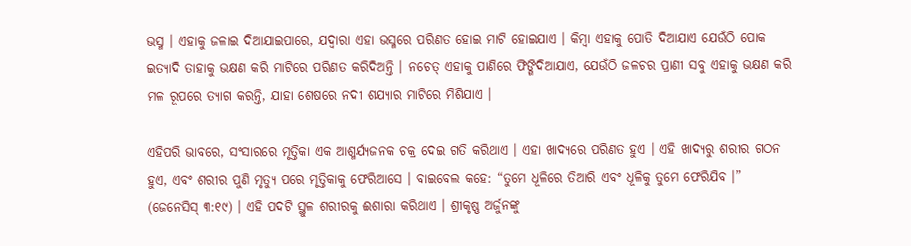ଭସ୍ମ । ଏହାକୁ ଜଳାଇ ଦିଆଯାଇପାରେ, ଯଦ୍ୱାରା ଏହା ଭସ୍ମରେ ପରିଣତ ହୋଇ ମାଟି ହୋଇଯାଏ । କିମ୍ବା ଏହାକୁ ପୋତି ଦିଆଯାଏ ଯେଉଁଠି ପୋକ ଇତ୍ୟାଦି ତାହାକୁ ଭକ୍ଷଣ କରି ମାଟିରେ ପରିଣତ କରିଦିଅନ୍ତି । ନଚେତ୍ ଏହାକୁ ପାଣିରେ ଫିଙ୍ଗିଦିଆଯାଏ, ଯେଉଁଠି ଜଳଚର ପ୍ରାଣୀ ସବୁ ଏହାକୁ ଭକ୍ଷଣ କରି ମଳ ରୂପରେ ତ୍ୟାଗ କରନ୍ତି, ଯାହା ଶେଷରେ ନଦୀ ଶଯ୍ୟାର ମାଟିରେ ମିଶିଯାଏ ।

ଏହିପରି ଭାବରେ, ସଂସାରରେ ମୃତ୍ତିକା ଏକ ଆଶ୍ମର୍ଯ୍ୟଜନକ ଚକ୍ର ଦେଇ ଗତି କରିଥାଏ । ଏହା ଖାଦ୍ୟରେ ପରିଣତ ହୁଏ । ଏହି ଖାଦ୍ୟରୁ ଶରୀର ଗଠନ ହୁଏ, ଏବଂ ଶରୀର ପୁଣି ମୃତ୍ୟୁ ପରେ ମୃତ୍ତିକାକୁ ଫେରିଆସେ । ବାଇବେଲ କହେ: “ତୁମେ ଧୂଳିରେ ତିଆରି ଏବଂ ଧୂଳିକୁ ତୁମେ ଫେରିଯିବ ।” (ଜେନେସିସ୍ ୩:୧୯) । ଏହି ପଦଟି ସ୍ଥୁଳ ଶରୀରକୁ ଈଶାରା କରିଥାଏ । ଶ୍ରୀକୃଷ୍ଣ ଅର୍ଜୁନଙ୍କୁ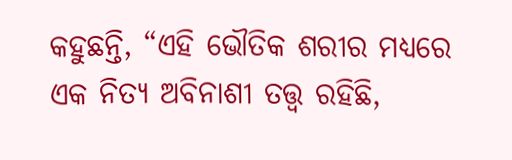କହୁଛନ୍ତି, “ଏହି ଭୌତିକ ଶରୀର ମଧ୍ୟରେ ଏକ ନିତ୍ୟ ଅବିନାଶୀ ତତ୍ତ୍ୱ ରହିଛି,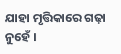ଯାହା ମୃତ୍ତିକାରେ ଗଢ଼ା ନୁହେଁ ।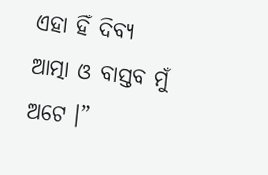ଏହା ହିଁ ଦିବ୍ୟ ଆତ୍ମା ଓ ବାସ୍ତବ ମୁଁ ଅଟେ ।”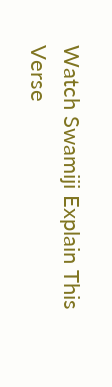Watch Swamiji Explain This Verse